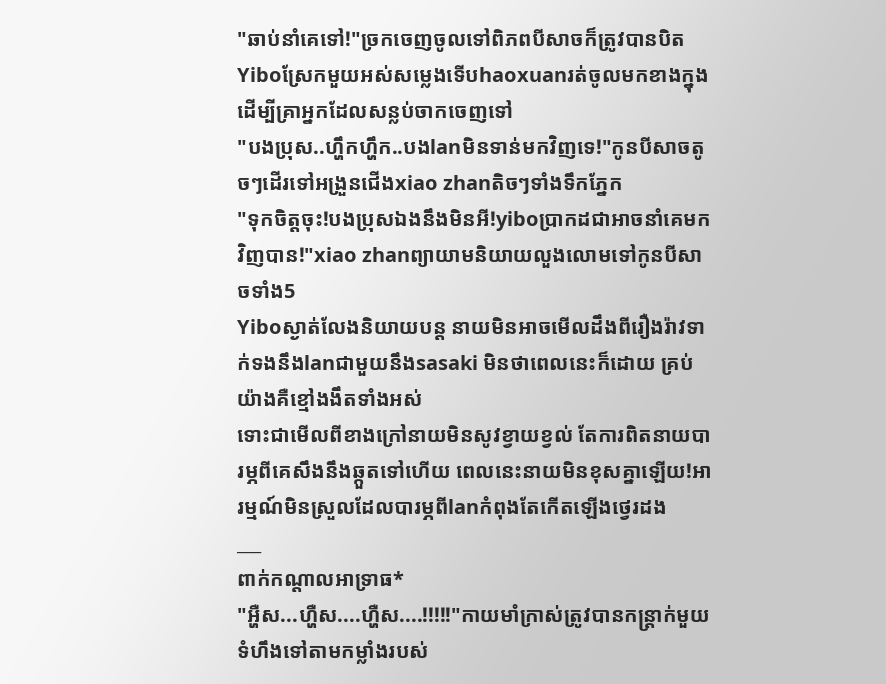"ឆាប់នាំគេទៅ!"ច្រកចេញចូលទៅពិភពបីសាចក៏ត្រូវបានបិត
Yiboស្រែកមួយអស់សម្លេងទើបhaoxuanរត់ចូលមកខាងក្នុងដើម្បីគ្រាអ្នកដែលសន្លប់ចាកចេញទៅ
"បងប្រុស..ហ្ហឹកហ្ហឹក..បងlanមិនទាន់មកវិញទេ!"កូនបីសាចតូចៗដើរទៅអង្រួនជើងxiao zhanតិចៗទាំងទឹកភ្នែក
"ទុកចិត្តចុះ!បងប្រុសឯងនឹងមិនអី!yiboប្រាកដជាអាចនាំគេមកវិញបាន!"xiao zhanព្យាយាមនិយាយលួងលោមទៅកូនបីសាចទាំង5
Yiboស្ងាត់លែងនិយាយបន្ត នាយមិនអាចមើលដឹងពីរឿងរ៉ាវទាក់ទងនឹងlanជាមួយនឹងsasaki មិនថាពេលនេះក៏ដោយ គ្រប់យ៉ាងគឺខ្មៅងងឹតទាំងអស់
ទោះជាមើលពីខាងក្រៅនាយមិនសូវខ្វាយខ្វល់ តែការពិតនាយបារម្ភពីគេសឹងនឹងឆ្កួតទៅហើយ ពេលនេះនាយមិនខុសគ្នាឡើយ!អារម្មណ៍មិនស្រួលដែលបារម្ភពីlanកំពុងតែកើតឡើងថ្វេរដង
___
ពាក់កណ្ដាលអាទ្រាធ*
"អ្ហឺស...ហ្ហឺស....ហ្ហឺស....!!!!!"កាយមាំក្រាស់ត្រូវបានកន្រ្តាក់មួយទំហឹងទៅតាមកម្លាំងរបស់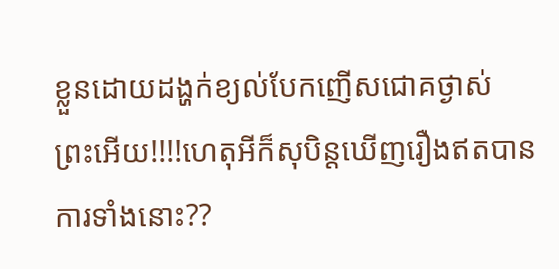ខ្លួនដោយដង្ហក់ខ្យល់បែកញើសជោគថ្ងាស់
ព្រះអើយ!!!!ហេតុអីក៏សុបិន្តឃើញរឿងឥតបានការទាំងនោះ??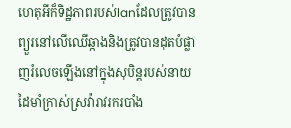ហេតុអីក៏ទិដ្ឋភាពរបស់lanដែលត្រូវបានព្យួរនៅលើឈើឆ្កាងនិងត្រូវបានដុតបំផ្លាញរំលេចឡើងនៅក្នុងសុបិន្តរបស់នាយ
ដៃមាំក្រាស់ស្រវ៉ារាវរករបាំង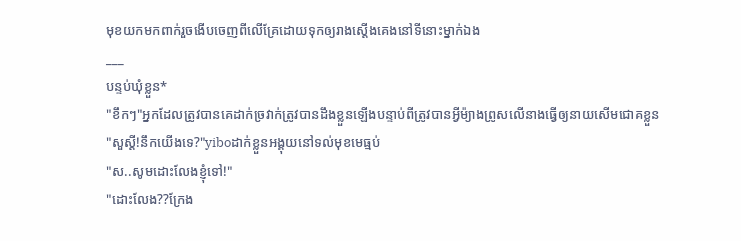មុខយកមកពាក់រួចងើបចេញពីលើគ្រែដោយទុកឲ្យរាងស្ដើងគេងនៅទីនោះម្នាក់ឯង
___
បន្ទប់ឃុំខ្លួន*
"ខឹកៗ"អ្នកដែលត្រូវបានគេដាក់ច្រវាក់ត្រូវបានដឹងខ្លួនឡើងបន្ទាប់ពីត្រូវបានអ្វីម៉្យាងព្រូសលើនាងធ្វើឲ្យនាយសើមជោគខ្លួន
"សួស្ដី!នឹកយើងទេ?"yiboដាក់ខ្លួនអង្គុយនៅទល់មុខមេធ្មប់
"ស..សូមដោះលែងខ្ញុំទៅ!"
"ដោះលែង??ក្រែង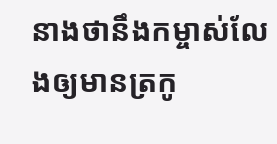នាងថានឹងកម្ចាស់លែងឲ្យមានត្រកូ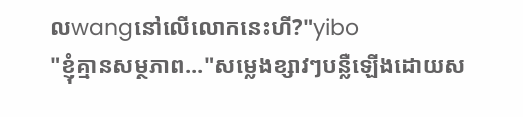លwangនៅលើលោកនេះហី?"yibo
"ខ្ញុំគ្មានសម្ថភាព..."សម្លេងខ្សាវៗបន្លឺឡើងដោយស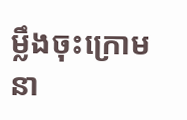ម្លឹងចុះក្រោម នា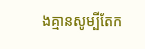ងគ្មានសូម្បីតែក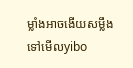ម្លាំងអាចងើយសម្លឹងទៅមើលyibo